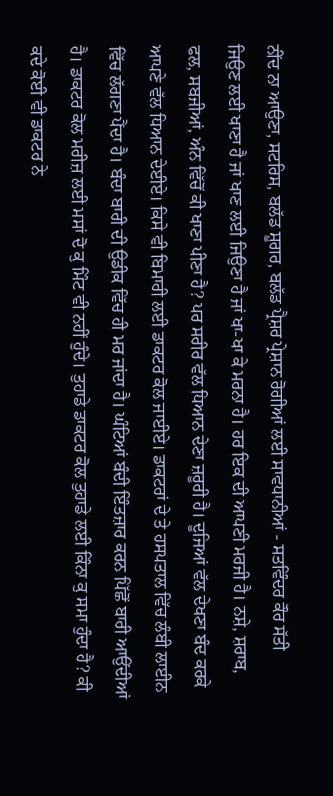ਨੀਂਦ ਨਾ ਆਉਣਾ, ਸਟਰਿਸ, ਬਲੱਡ ਸ਼ੂਗਰ, ਬਲੱਡ ਪ੍ਰੈਸ਼ਰ ਪ੍ਰੇਸ਼ਾਨ ਰੋਗੀਆਂ ਲਈ ਸਾਵਧਾਨੀਆਂ - ਸਤਵਿੰਦਰ ਕੌਰ ਸੱਤੀ
ਜਿਉਣ ਲਈ ਖਾਣਾ ਹੈ ਜਾਂ ਖਾਣ ਲਈ ਜਿਉਣਾ ਹੈ ਜਾਂ ਖਾ-ਖਾ ਕੇ ਮਰਨਾ ਹੈ। ਹਰ ਇਕ ਦੀ ਆਪਣੀ ਮਰਜੀ ਹੈ। ਨਸ਼ੇ, ਸ਼ਰਾਬ, ਫਲ, ਸਬਜੀਆਂ, ਅੰਨ ਵਿੱਚੋਂ ਕੀ ਖਾਣਾ ਪੀਣਾ ਹੈ? ਪਰ ਸਰੀਰ ਵੱਲ ਧਿਆਨ ਦੇਣਾ ਜ਼ਰੂਰੀ ਹੈ। ਦੂਜਿਆਂ ਵੱਲ ਦੇਖਣਾ ਬੰਦ ਕਰਕੇ ਆਪਣੇ ਵੱਲ ਧਿਆਨ ਦੇਈਏ। ਕਿਸੇ ਵੀ ਬਿਮਾਰੀ ਲਈ ਡਾਕਟਰ ਕੋਲ ਜਾਈਏ। ਡਾਕਟਰਾਂ ਦੇ ਤੇ ਹਸਪਤਾਲ ਵਿੱਚ ਲੰਬੀ ਲਾਈਨ ਵਿੱਚ ਲੱਗਣਾ ਪੈਂਦਾ ਹੈ। ਬੰਦਾ ਬਾਰੀ ਦੀ ਉਡੀਕ ਵਿੱਚ ਹੀ ਮਰ ਜਾਂਦਾ ਹੈ। ਘੰਟਿਆਂ ਬੰਦੀ ਇੰਤਜ਼ਾਰ ਕਰਨ ਪਿੱਛੋਂ ਬਾਰੀ ਆਉਂਦੀਆਂ ਹੈ। ਡਾਕਟਰ ਕੋਲ ਮਰੀਜ਼ ਲਈ ਮਸਾਂ ਦੋ ਕੁ ਮਿੰਟ ਵੀ ਨਹੀਂ ਹੁੰਦੇ। ਤੁਹਾਡੇ ਡਾਕਟਰ ਕੋਲ ਤੁਹਾਡੇ ਲਈ ਕਿੰਨਾ ਕੁ ਸਮਾ ਹੁੰਦਾ ਹੈ? ਕੀ ਕਦੇ ਕੋਈ ਵੀ ਡਾਕਟਰ ਨੇ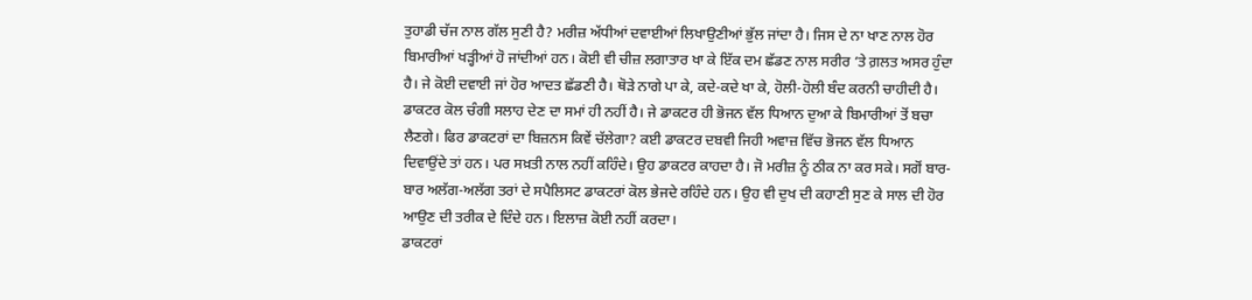ਤੁਹਾਡੀ ਚੱਜ ਨਾਲ ਗੱਲ ਸੁਣੀ ਹੈ? ਮਰੀਜ਼ ਅੱਧੀਆਂ ਦਵਾਈਆਂ ਲਿਖਾਉਣੀਆਂ ਭੁੱਲ ਜਾਂਦਾ ਹੈ। ਜਿਸ ਦੇ ਨਾ ਖਾਣ ਨਾਲ ਹੋਰ ਬਿਮਾਰੀਆਂ ਖੜ੍ਹੀਆਂ ਹੋ ਜਾਂਦੀਆਂ ਹਨ। ਕੋਈ ਵੀ ਚੀਜ਼ ਲਗਾਤਾਰ ਖਾ ਕੇ ਇੱਕ ਦਮ ਛੱਡਣ ਨਾਲ ਸਰੀਰ ‘ਤੇ ਗ਼ਲਤ ਅਸਰ ਹੁੰਦਾ ਹੈ। ਜੇ ਕੋਈ ਦਵਾਈ ਜਾਂ ਹੋਰ ਆਦਤ ਛੱਡਣੀ ਹੈ। ਥੋੜੇ ਨਾਗੇ ਪਾ ਕੇ, ਕਦੇ-ਕਦੇ ਖਾ ਕੇ, ਹੋਲੀ-ਹੋਲੀ ਬੰਦ ਕਰਨੀ ਚਾਹੀਦੀ ਹੈ। ਡਾਕਟਰ ਕੋਲ ਚੰਗੀ ਸਲਾਹ ਦੇਣ ਦਾ ਸਮਾਂ ਹੀ ਨਹੀਂ ਹੈ। ਜੇ ਡਾਕਟਰ ਹੀ ਭੋਜਨ ਵੱਲ ਧਿਆਨ ਦੁਆ ਕੇ ਬਿਮਾਰੀਆਂ ਤੋਂ ਬਚਾ ਲੈਣਗੇ। ਫਿਰ ਡਾਕਟਰਾਂ ਦਾ ਬਿਜ਼ਨਸ ਕਿਵੇਂ ਚੱਲੇਗਾ? ਕਈ ਡਾਕਟਰ ਦਬਵੀ ਜਿਹੀ ਅਵਾਜ਼ ਵਿੱਚ ਭੋਜਨ ਵੱਲ ਧਿਆਨ ਦਿਵਾਉਂਦੇ ਤਾਂ ਹਨ। ਪਰ ਸਖ਼ਤੀ ਨਾਲ ਨਹੀਂ ਕਹਿੰਦੇ। ਉਹ ਡਾਕਟਰ ਕਾਹਦਾ ਹੈ। ਜੋ ਮਰੀਜ਼ ਨੂੰ ਠੀਕ ਨਾ ਕਰ ਸਕੇ। ਸਗੋਂ ਬਾਰ-ਬਾਰ ਅਲੱਗ-ਅਲੱਗ ਤਰਾਂ ਦੇ ਸਪੈਲਿਸਟ ਡਾਕਟਰਾਂ ਕੋਲ ਭੇਜਦੇ ਰਹਿੰਦੇ ਹਨ। ਉਹ ਵੀ ਦੁਖ ਦੀ ਕਹਾਣੀ ਸੁਣ ਕੇ ਸਾਲ ਦੀ ਹੋਰ ਆਉਣ ਦੀ ਤਰੀਕ ਦੇ ਦਿੰਦੇ ਹਨ। ਇਲਾਜ਼ ਕੋਈ ਨਹੀਂ ਕਰਦਾ।
ਡਾਕਟਰਾਂ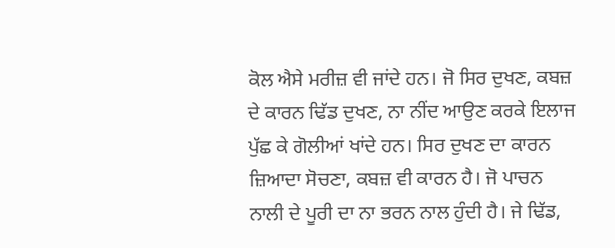ਕੋਲ ਐਸੇ ਮਰੀਜ਼ ਵੀ ਜਾਂਦੇ ਹਨ। ਜੋ ਸਿਰ ਦੁਖਣ, ਕਬਜ਼ ਦੇ ਕਾਰਨ ਢਿੱਡ ਦੁਖਣ, ਨਾ ਨੀਂਦ ਆਉਣ ਕਰਕੇ ਇਲਾਜ ਪੁੱਛ ਕੇ ਗੋਲੀਆਂ ਖਾਂਦੇ ਹਨ। ਸਿਰ ਦੁਖਣ ਦਾ ਕਾਰਨ ਜ਼ਿਆਦਾ ਸੋਚਣਾ, ਕਬਜ਼ ਵੀ ਕਾਰਨ ਹੈ। ਜੋ ਪਾਚਨ ਨਾਲੀ ਦੇ ਪੂਰੀ ਦਾ ਨਾ ਭਰਨ ਨਾਲ ਹੁੰਦੀ ਹੈ। ਜੇ ਢਿੱਡ,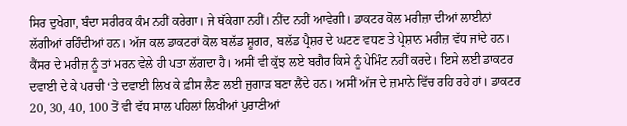ਸਿਰ ਦੁਖੇਗਾ, ਬੰਦਾ ਸਰੀਰਕ ਕੰਮ ਨਹੀਂ ਕਰੇਗਾ। ਜੇ ਥੱਕੇਗਾ ਨਹੀਂ। ਨੀਂਦ ਨਹੀਂ ਆਵੇਗੀ। ਡਾਕਟਰ ਕੋਲ ਮਰੀਜ਼ਾ ਦੀਆਂ ਲਾਈਨਾਂ ਲੱਗੀਆਂ ਰਹਿੰਦੀਆਂ ਹਨ। ਅੱਜ ਕਲ ਡਾਕਟਰਾਂ ਕੋਲ ਬਲੱਡ ਸ਼ੂਗਰ, ਬਲੱਡ ਪ੍ਰੈਸ਼ਰ ਦੇ ਘਟਣ ਵਧਣ ਤੇ ਪ੍ਰੇਸ਼ਾਨ ਮਰੀਜ਼ ਵੱਧ ਜਾਂਦੇ ਹਨ। ਕੈਂਸਰ ਦੇ ਮਰੀਜ਼ ਨੂੰ ਤਾਂ ਮਰਨ ਵੇਲੇ ਹੀ ਪਤਾ ਲੱਗਦਾ ਹੈ। ਅਸੀਂ ਵੀ ਕੁੱਝ ਲਏ ਬਗੈਰ ਕਿਸੇ ਨੂੰ ਪੇਮਿੰਟ ਨਹੀਂ ਕਰਦੇ। ਇਸੇ ਲਈ ਡਾਕਟਰ ਦਵਾਈ ਦੇ ਕੇ ਪਰਚੀ ‘ਤੇ ਦਵਾਈ ਲਿਖ ਕੇ ਫ਼ੀਸ ਲੈਣ ਲਈ ਜੁਗਾੜ ਬਣਾ ਲੈਂਦੇ ਹਨ। ਅਸੀਂ ਅੱਜ ਦੇ ਜ਼ਮਾਨੇ ਵਿੱਚ ਰਹਿ ਰਹੇ ਹਾਂ। ਡਾਕਟਰ 20, 30, 40, 100 ਤੋਂ ਵੀ ਵੱਧ ਸਾਲ ਪਹਿਲਾਂ ਲਿਖੀਆਂ ਪੁਰਾਣੀਆਂ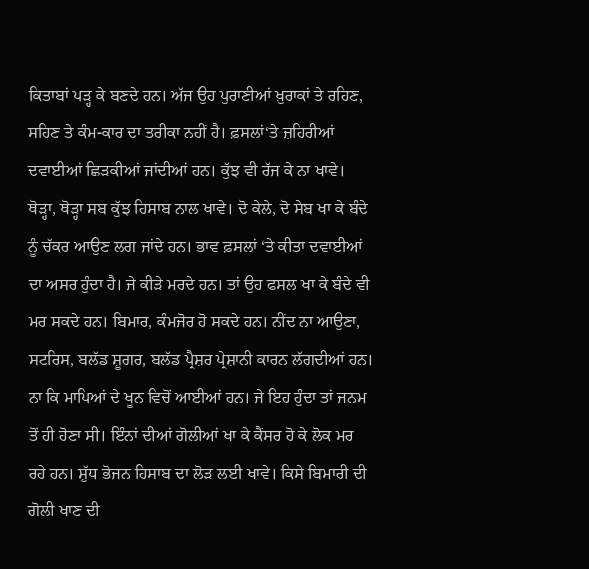ਕਿਤਾਬਾਂ ਪੜ੍ਹ ਕੇ ਬਣਦੇ ਹਨ। ਅੱਜ ਉਹ ਪੁਰਾਣੀਆਂ ਖ਼ੁਰਾਕਾਂ ਤੇ ਰਹਿਣ, ਸਹਿਣ ਤੇ ਕੰਮ-ਕਾਰ ਦਾ ਤਰੀਕਾ ਨਹੀਂ ਹੈ। ਫ਼ਸਲਾਂ‘ਤੇ ਜ਼ਹਿਰੀਆਂ ਦਵਾਈਆਂ ਛਿੜਕੀਆਂ ਜਾਂਦੀਆਂ ਹਨ। ਕੁੱਝ ਵੀ ਰੱਜ ਕੇ ਨਾ ਖਾਵੇ। ਥੋੜ੍ਹਾ, ਥੋੜ੍ਹਾ ਸਬ ਕੁੱਝ ਹਿਸਾਬ ਨਾਲ ਖਾਵੇ। ਦੋ ਕੇਲੇ, ਦੋ ਸੇਬ ਖਾ ਕੇ ਬੰਦੇ ਨੂੰ ਚੱਕਰ ਆਉਣ ਲਗ ਜਾਂਦੇ ਹਨ। ਭਾਵ ਫ਼ਸਲਾਂ ‘ਤੇ ਕੀਤਾ ਦਵਾਈਆਂ ਦਾ ਅਸਰ ਹੁੰਦਾ ਹੈ। ਜੇ ਕੀੜੇ ਮਰਦੇ ਹਨ। ਤਾਂ ਉਹ ਫਸਲ ਖਾ ਕੇ ਬੰਦੇ ਵੀ ਮਰ ਸਕਦੇ ਹਨ। ਬਿਮਾਰ, ਕੰਮਜੋਰ ਹੋ ਸਕਦੇ ਹਨ। ਨੀਂਦ ਨਾ ਆਉਣਾ, ਸਟਰਿਸ, ਬਲੱਡ ਸ਼ੂਗਰ, ਬਲੱਡ ਪ੍ਰੈਸ਼ਰ ਪ੍ਰੇਸ਼ਾਨੀ ਕਾਰਨ ਲੱਗਦੀਆਂ ਹਨ। ਨਾ ਕਿ ਮਾਪਿਆਂ ਦੇ ਖੂਨ ਵਿਚੋਂ ਆਈਆਂ ਹਨ। ਜੇ ਇਹ ਹੁੰਦਾ ਤਾਂ ਜਨਮ ਤੋਂ ਹੀ ਹੋਣਾ ਸੀ। ਇੰਨਾਂ ਦੀਆਂ ਗੋਲੀਆਂ ਖਾ ਕੇ ਕੈਂਸਰ ਹੋ ਕੇ ਲੋਕ ਮਰ ਰਹੇ ਹਨ। ਸ਼ੁੱਧ ਭੋਜਨ ਹਿਸਾਬ ਦਾ ਲੋੜ ਲਈ ਖਾਵੇ। ਕਿਸੇ ਬਿਮਾਰੀ ਦੀ ਗੋਲੀ ਖਾਣ ਦੀ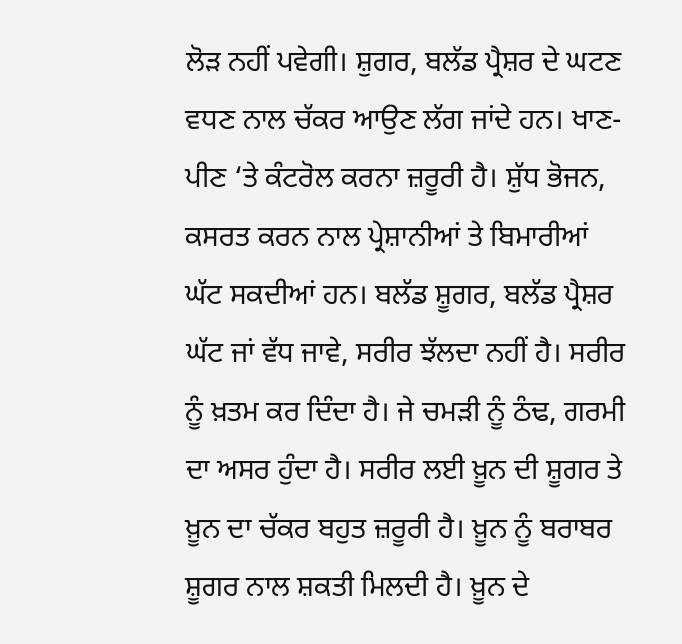ਲੋੜ ਨਹੀਂ ਪਵੇਗੀ। ਸ਼ੁਗਰ, ਬਲੱਡ ਪ੍ਰੈਸ਼ਰ ਦੇ ਘਟਣ ਵਧਣ ਨਾਲ ਚੱਕਰ ਆਉਣ ਲੱਗ ਜਾਂਦੇ ਹਨ। ਖਾਣ-ਪੀਣ ‘ਤੇ ਕੰਟਰੋਲ ਕਰਨਾ ਜ਼ਰੂਰੀ ਹੈ। ਸ਼ੁੱਧ ਭੋਜਨ, ਕਸਰਤ ਕਰਨ ਨਾਲ ਪ੍ਰੇਸ਼ਾਨੀਆਂ ਤੇ ਬਿਮਾਰੀਆਂ ਘੱਟ ਸਕਦੀਆਂ ਹਨ। ਬਲੱਡ ਸ਼ੂਗਰ, ਬਲੱਡ ਪ੍ਰੈਸ਼ਰ ਘੱਟ ਜਾਂ ਵੱਧ ਜਾਵੇ, ਸਰੀਰ ਝੱਲਦਾ ਨਹੀਂ ਹੈ। ਸਰੀਰ ਨੂੰ ਖ਼ਤਮ ਕਰ ਦਿੰਦਾ ਹੈ। ਜੇ ਚਮੜੀ ਨੂੰ ਠੰਢ, ਗਰਮੀ ਦਾ ਅਸਰ ਹੁੰਦਾ ਹੈ। ਸਰੀਰ ਲਈ ਖ਼ੂਨ ਦੀ ਸ਼ੂਗਰ ਤੇ ਖ਼ੂਨ ਦਾ ਚੱਕਰ ਬਹੁਤ ਜ਼ਰੂਰੀ ਹੈ। ਖ਼ੂਨ ਨੂੰ ਬਰਾਬਰ ਸ਼ੂਗਰ ਨਾਲ ਸ਼ਕਤੀ ਮਿਲਦੀ ਹੈ। ਖ਼ੂਨ ਦੇ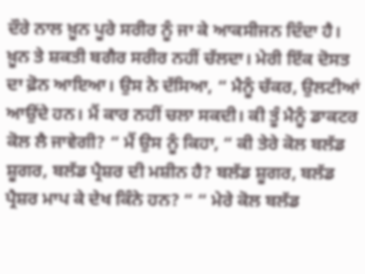ਦੌਰੇ ਨਾਲ ਖ਼ੂਨ ਪੂਰੇ ਸਰੀਰ ਨੂੰ ਜਾ ਕੇ ਆਕਸੀਜਨ ਦਿੰਦਾ ਹੈ। ਖ਼ੂਨ ਤੇ ਸ਼ਕਤੀ ਬਗੈਰ ਸਰੀਰ ਨਹੀਂ ਚੱਲਦਾ। ਮੇਰੀ ਇੱਕ ਦੋਸਤ ਦਾ ਫ਼ੋਨ ਆਇਆ। ਉਸ ਨੇ ਦੱਸਿਆ, “ ਮੈਨੂੰ ਚੱਕਰ, ਉਲਟੀਆਂ ਆਉਂਦੇ ਹਨ। ਮੈਂ ਕਾਰ ਨਹੀਂ ਚਲਾ ਸਕਦੀ। ਕੀ ਤੂੰ ਮੈਨੂੰ ਡਾਕਟਰ ਕੋਲ ਲੈ ਜਾਵੇਗੀ? “ ਮੈਂ ਉਸ ਨੂੰ ਕਿਹਾ, “ ਕੀ ਤੇਰੇ ਕੋਲ ਬਲੱਡ ਸ਼ੂਗਰ, ਬਲੱਡ ਪ੍ਰੈਸ਼ਰ ਦੀ ਮਸ਼ੀਨ ਹੈ? ਬਲੱਡ ਸ਼ੂਗਰ, ਬਲੱਡ ਪ੍ਰੈਸ਼ਰ ਮਾਪ ਕੇ ਦੇਖ ਕਿੰਨੇ ਹਨ? “ “ ਮੇਰੇ ਕੋਲ ਬਲੱਡ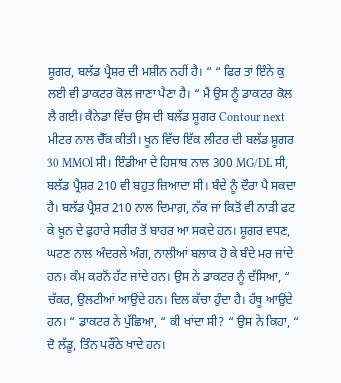ਸ਼ੂਗਰ, ਬਲੱਡ ਪ੍ਰੈਸ਼ਰ ਦੀ ਮਸ਼ੀਨ ਨਹੀਂ ਹੈ। “ “ ਫਿਰ ਤਾਂ ਇੰਨੇ ਕੁ ਲਈ ਵੀ ਡਾਕਟਰ ਕੋਲ ਜਾਣਾ ਪੈਣਾ ਹੈ। “ ਮੈਂ ਉਸ ਨੂੰ ਡਾਕਟਰ ਕੋਲ ਲੈ ਗਈ। ਕੈਨੇਡਾ ਵਿੱਚ ਉਸ ਦੀ ਬਲੱਡ ਸ਼ੂਗਰ Contour next ਮੀਟਰ ਨਾਲ ਚੈੱਕ ਕੀਤੀ। ਖੂਨ ਵਿੱਚ ਇੱਕ ਲੀਟਰ ਦੀ ਬਲੱਡ ਸ਼ੂਗਰ 30 MMOl ਸੀ। ਇੰਡੀਆ ਦੇ ਹਿਸਾਬ ਨਾਲ 300 MG/DL ਸੀ, ਬਲੱਡ ਪ੍ਰੈਸ਼ਰ 210 ਵੀ ਬਹੁਤ ਜ਼ਿਆਦਾ ਸੀ। ਬੰਦੇ ਨੂੰ ਦੌਰਾ ਪੈ ਸਕਦਾ ਹੈ। ਬਲੱਡ ਪ੍ਰੈਸ਼ਰ 210 ਨਾਲ ਦਿਮਾਗ਼, ਨੱਕ ਜਾਂ ਕਿਤੋਂ ਵੀ ਨਾੜੀ ਫਟ ਕੇ ਖ਼ੂਨ ਦੇ ਫੁਹਾਰੇ ਸਰੀਰ ਤੋਂ ਬਾਹਰ ਆ ਸਕਦੇ ਹਨ। ਸ਼ੂਗਰ ਵਧਣ, ਘਟਣ ਨਾਲ ਅੰਦਰਲੇ ਅੰਗ, ਨਾਲੀਆਂ ਬਲਾਕ ਹੋ ਕੇ ਬੰਦੇ ਮਰ ਜਾਂਦੇ ਹਨ। ਕੰਮ ਕਰਨੋਂ ਹੱਟ ਜਾਂਦੇ ਹਨ। ਉਸ ਨੇ ਡਾਕਟਰ ਨੂੰ ਦੱਸਿਆ, “ ਚੱਕਰ, ਉਲਟੀਆਂ ਆਉਂਦੇ ਹਨ। ਦਿਲ ਕੱਚਾ ਹੁੰਦਾ ਹੈ। ਹੱਥੂ ਆਉਂਦੇ ਹਨ। “ ਡਾਕਟਰ ਨੇ ਪੁੱਛਿਆ, “ ਕੀ ਖਾਂਦਾ ਸੀ? “ ਉਸ ਨੇ ਕਿਹਾ, “ ਦੋ ਲੱਡੂ, ਤਿੰਨ ਪਰੌਂਠੇ ਖਾਦੇ ਹਨ।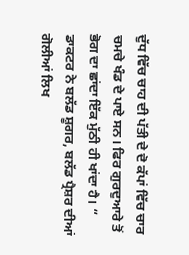ਦੁੱਧ ਵਿੱਚ ਚਾਹ ਦੀ ਪੱਤੀ ਦੇ ਦੋ ਕੱਪਾਂ ਵਿੱਚ ਚਾਰ ਚਮਚੇ ਖੰਡ ਦੇ ਪਾਏ ਸਨ। ਫਿਰ ਗੁਰਦੁਆਰੇ ਤੋਂ ਭੋਗ ਦਾ ਛਾਂਦਾ ਇੱਕ ਮੁੱਠੀ ਹੀ ਖਾਂਦਾ ਹੈ। “ ਡਾਕਟਰ ਨੇ ਬਲੱਡ ਸ਼ੂਗਰ, ਬਲੱਡ ਪ੍ਰੈਸ਼ਰ ਦੀਆਂ ਗੋਲੀਆਂ ਲਿਖ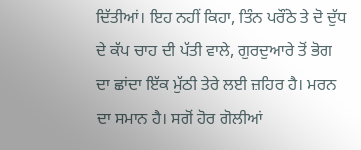ਦਿੱਤੀਆਂ। ਇਹ ਨਹੀਂ ਕਿਹਾ, ਤਿੰਨ ਪਰੌਂਠੇ ਤੇ ਦੋ ਦੁੱਧ ਦੇ ਕੱਪ ਚਾਹ ਦੀ ਪੱਤੀ ਵਾਲੇ, ਗੁਰਦੁਆਰੇ ਤੋਂ ਭੋਗ ਦਾ ਛਾਂਦਾ ਇੱਕ ਮੁੱਠੀ ਤੇਰੇ ਲਈ ਜ਼ਹਿਰ ਹੈ। ਮਰਨ ਦਾ ਸਮਾਨ ਹੈ। ਸਗੋਂ ਹੋਰ ਗੋਲੀਆਂ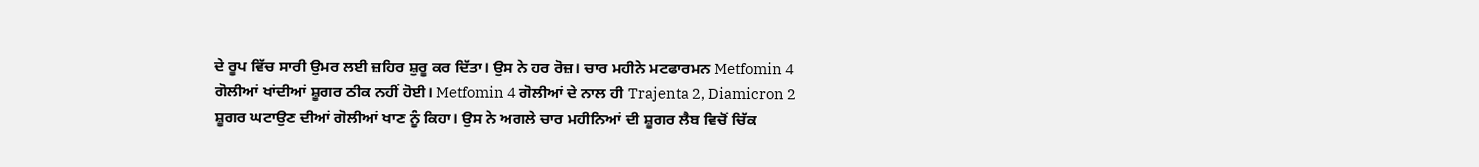ਦੇ ਰੂਪ ਵਿੱਚ ਸਾਰੀ ਉਮਰ ਲਈ ਜ਼ਹਿਰ ਸ਼ੁਰੂ ਕਰ ਦਿੱਤਾ। ਉਸ ਨੇ ਹਰ ਰੋਜ਼। ਚਾਰ ਮਹੀਨੇ ਮਟਫਾਰਮਨ Metfomin 4 ਗੋਲੀਆਂ ਖਾਂਦੀਆਂ ਸ਼ੂਗਰ ਠੀਕ ਨਹੀਂ ਹੋਈ। Metfomin 4 ਗੋਲੀਆਂ ਦੇ ਨਾਲ ਹੀ Trajenta 2, Diamicron 2 ਸ਼ੂਗਰ ਘਟਾਉਣ ਦੀਆਂ ਗੋਲੀਆਂ ਖਾਣ ਨੂੰ ਕਿਹਾ। ਉਸ ਨੇ ਅਗਲੇ ਚਾਰ ਮਹੀਨਿਆਂ ਦੀ ਸ਼ੂਗਰ ਲੈਬ ਵਿਚੋਂ ਚਿੱਕ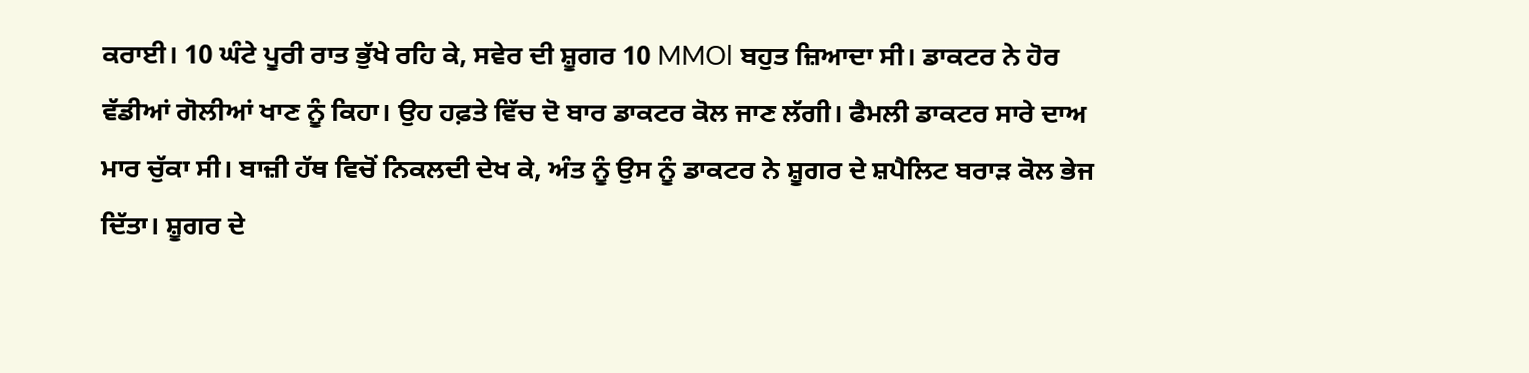ਕਰਾਈ। 10 ਘੰਟੇ ਪੂਰੀ ਰਾਤ ਭੁੱਖੇ ਰਹਿ ਕੇ, ਸਵੇਰ ਦੀ ਸ਼ੂਗਰ 10 MMOl ਬਹੁਤ ਜ਼ਿਆਦਾ ਸੀ। ਡਾਕਟਰ ਨੇ ਹੋਰ ਵੱਡੀਆਂ ਗੋਲੀਆਂ ਖਾਣ ਨੂੰ ਕਿਹਾ। ਉਹ ਹਫ਼ਤੇ ਵਿੱਚ ਦੋ ਬਾਰ ਡਾਕਟਰ ਕੋਲ ਜਾਣ ਲੱਗੀ। ਫੈਮਲੀ ਡਾਕਟਰ ਸਾਰੇ ਦਾਅ ਮਾਰ ਚੁੱਕਾ ਸੀ। ਬਾਜ਼ੀ ਹੱਥ ਵਿਚੋਂ ਨਿਕਲਦੀ ਦੇਖ ਕੇ, ਅੰਤ ਨੂੰ ਉਸ ਨੂੰ ਡਾਕਟਰ ਨੇ ਸ਼ੂਗਰ ਦੇ ਸ਼ਪੈਲਿਟ ਬਰਾੜ ਕੋਲ ਭੇਜ ਦਿੱਤਾ। ਸ਼ੂਗਰ ਦੇ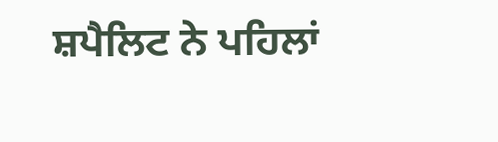ਸ਼ਪੈਲਿਟ ਨੇ ਪਹਿਲਾਂ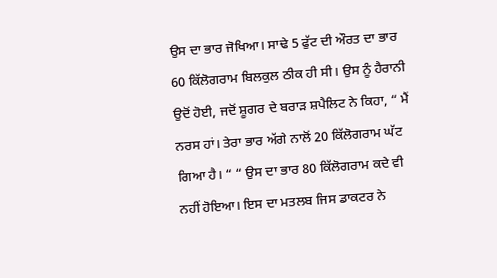ਉਸ ਦਾ ਭਾਰ ਜੋਖਿਆ। ਸਾਢੇ 5 ਫੁੱਟ ਦੀ ਔਰਤ ਦਾ ਭਾਰ 60 ਕਿੱਲੋਗਰਾਮ ਬਿਲਕੁਲ ਠੀਕ ਹੀ ਸੀ। ਉਸ ਨੂੰ ਹੈਰਾਨੀ ਉਦੋਂ ਹੋਈ, ਜਦੋਂ ਸ਼ੂਗਰ ਦੇ ਬਰਾੜ ਸ਼ਪੈਲਿਟ ਨੇ ਕਿਹਾ, “ ਮੈਂ ਨਰਸ ਹਾਂ। ਤੇਰਾ ਭਾਰ ਅੱਗੇ ਨਾਲੋਂ 20 ਕਿੱਲੋਗਰਾਮ ਘੱਟ ਗਿਆ ਹੈ। “ “ ਉਸ ਦਾ ਭਾਰ 80 ਕਿੱਲੋਗਰਾਮ ਕਦੇ ਵੀ ਨਹੀਂ ਹੋਇਆ। ਇਸ ਦਾ ਮਤਲਬ ਜਿਸ ਡਾਕਟਰ ਨੇ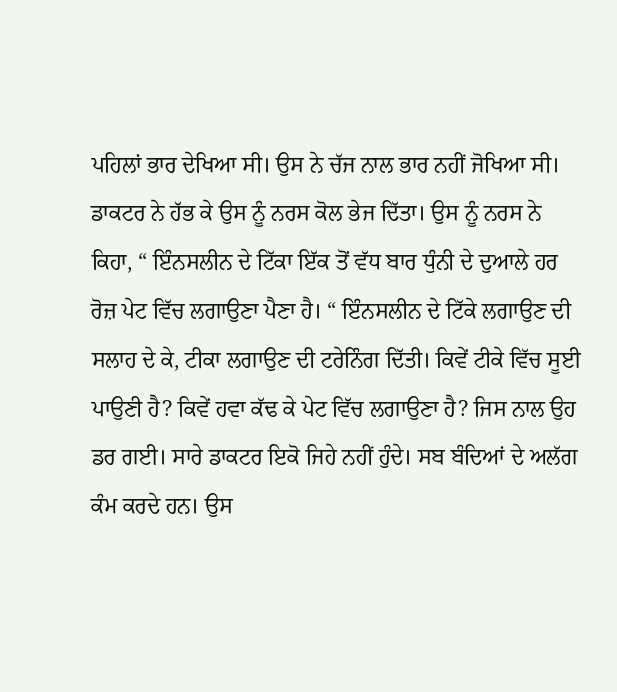ਪਹਿਲਾਂ ਭਾਰ ਦੇਖਿਆ ਸੀ। ਉਸ ਨੇ ਚੱਜ ਨਾਲ ਭਾਰ ਨਹੀਂ ਜੋਖਿਆ ਸੀ। ਡਾਕਟਰ ਨੇ ਹੱਭ ਕੇ ਉਸ ਨੂੰ ਨਰਸ ਕੋਲ ਭੇਜ ਦਿੱਤਾ। ਉਸ ਨੂੰ ਨਰਸ ਨੇ ਕਿਹਾ, “ ਇੰਨਸਲੀਨ ਦੇ ਟਿੱਕਾ ਇੱਕ ਤੋਂ ਵੱਧ ਬਾਰ ਧੁੰਨੀ ਦੇ ਦੁਆਲੇ ਹਰ ਰੋਜ਼ ਪੇਟ ਵਿੱਚ ਲਗਾਉਣਾ ਪੈਣਾ ਹੈ। “ ਇੰਨਸਲੀਨ ਦੇ ਟਿੱਕੇ ਲਗਾਉਣ ਦੀ ਸਲਾਹ ਦੇ ਕੇ, ਟੀਕਾ ਲਗਾਉਣ ਦੀ ਟਰੇਨਿੰਗ ਦਿੱਤੀ। ਕਿਵੇਂ ਟੀਕੇ ਵਿੱਚ ਸੂਈ ਪਾਉਣੀ ਹੈ? ਕਿਵੇਂ ਹਵਾ ਕੱਢ ਕੇ ਪੇਟ ਵਿੱਚ ਲਗਾਉਣਾ ਹੈ? ਜਿਸ ਨਾਲ ਉਹ ਡਰ ਗਈ। ਸਾਰੇ ਡਾਕਟਰ ਇਕੋ ਜਿਹੇ ਨਹੀਂ ਹੁੰਦੇ। ਸਬ ਬੰਦਿਆਂ ਦੇ ਅਲੱਗ ਕੰਮ ਕਰਦੇ ਹਨ। ਉਸ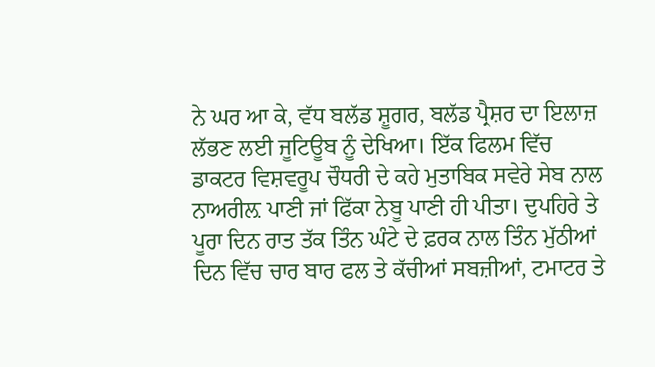ਨੇ ਘਰ ਆ ਕੇ, ਵੱਧ ਬਲੱਡ ਸ਼ੂਗਰ, ਬਲੱਡ ਪ੍ਰੈਸ਼ਰ ਦਾ ਇਲਾਜ਼ ਲੱਭਣ ਲਈ ਜੂਟਿਊਬ ਨੂੰ ਦੇਖਿਆ। ਇੱਕ ਫਿਲਮ ਵਿੱਚ ਡਾਕਟਰ ਵਿਸ਼ਵਰੂਪ ਚੌਧਰੀ ਦੇ ਕਹੇ ਮੁਤਾਬਿਕ ਸਵੇਰੇ ਸੇਬ ਨਾਲ ਨਾਅਰੀਲ਼ ਪਾਣੀ ਜਾਂ ਫਿੱਕਾ ਨੇਬੂ ਪਾਣੀ ਹੀ ਪੀਤਾ। ਦੁਪਹਿਰੇ ਤੇ ਪੂਰਾ ਦਿਨ ਰਾਤ ਤੱਕ ਤਿੰਨ ਘੰਟੇ ਦੇ ਫ਼ਰਕ ਨਾਲ ਤਿੰਨ ਮੁੱਠੀਆਂ ਦਿਨ ਵਿੱਚ ਚਾਰ ਬਾਰ ਫਲ ਤੇ ਕੱਚੀਆਂ ਸਬਜ਼ੀਆਂ, ਟਮਾਟਰ ਤੇ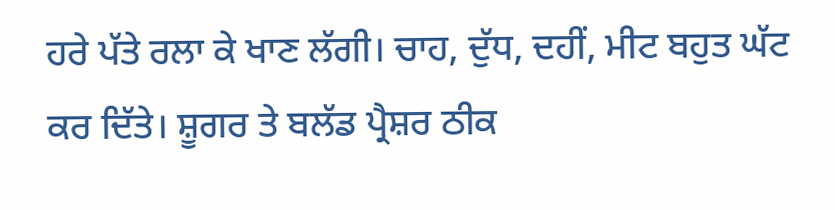ਹਰੇ ਪੱਤੇ ਰਲਾ ਕੇ ਖਾਣ ਲੱਗੀ। ਚਾਹ, ਦੁੱਧ, ਦਹੀਂ, ਮੀਟ ਬਹੁਤ ਘੱਟ ਕਰ ਦਿੱਤੇ। ਸ਼ੂਗਰ ਤੇ ਬਲੱਡ ਪ੍ਰੈਸ਼ਰ ਠੀਕ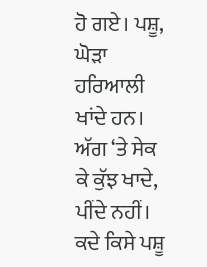ਹੋ ਗਏ। ਪਸ਼ੂ, ਘੋੜਾ ਹਰਿਆਲੀ ਖਾਂਦੇ ਹਨ। ਅੱਗ ‘ਤੇ ਸੇਕ ਕੇ ਕੁੱਝ ਖਾਦੇ, ਪੀਂਦੇ ਨਹੀਂ। ਕਦੇ ਕਿਸੇ ਪਸ਼ੂ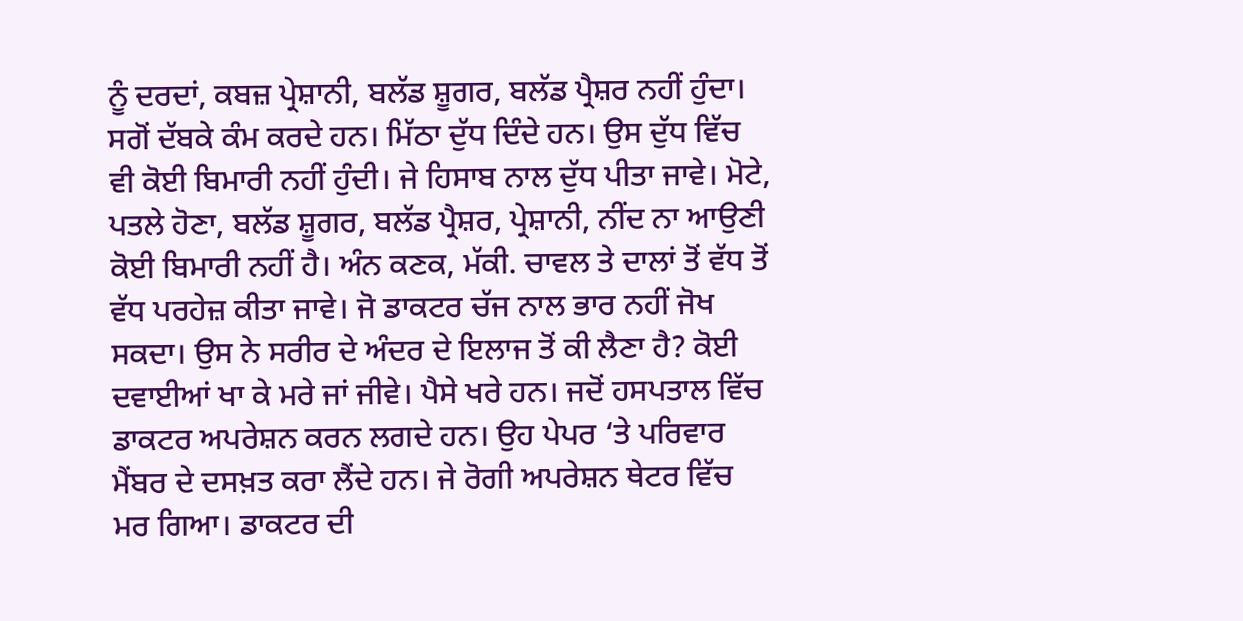ਨੂੰ ਦਰਦਾਂ, ਕਬਜ਼ ਪ੍ਰੇਸ਼ਾਨੀ, ਬਲੱਡ ਸ਼ੂਗਰ, ਬਲੱਡ ਪ੍ਰੈਸ਼ਰ ਨਹੀਂ ਹੁੰਦਾ। ਸਗੋਂ ਦੱਬਕੇ ਕੰਮ ਕਰਦੇ ਹਨ। ਮਿੱਠਾ ਦੁੱਧ ਦਿੰਦੇ ਹਨ। ਉਸ ਦੁੱਧ ਵਿੱਚ ਵੀ ਕੋਈ ਬਿਮਾਰੀ ਨਹੀਂ ਹੁੰਦੀ। ਜੇ ਹਿਸਾਬ ਨਾਲ ਦੁੱਧ ਪੀਤਾ ਜਾਵੇ। ਮੋਟੇ, ਪਤਲੇ ਹੋਣਾ, ਬਲੱਡ ਸ਼ੂਗਰ, ਬਲੱਡ ਪ੍ਰੈਸ਼ਰ, ਪ੍ਰੇਸ਼ਾਨੀ, ਨੀਂਦ ਨਾ ਆਉਣੀ ਕੋਈ ਬਿਮਾਰੀ ਨਹੀਂ ਹੈ। ਅੰਨ ਕਣਕ, ਮੱਕੀ. ਚਾਵਲ ਤੇ ਦਾਲਾਂ ਤੋਂ ਵੱਧ ਤੋਂ ਵੱਧ ਪਰਹੇਜ਼ ਕੀਤਾ ਜਾਵੇ। ਜੋ ਡਾਕਟਰ ਚੱਜ ਨਾਲ ਭਾਰ ਨਹੀਂ ਜੋਖ ਸਕਦਾ। ਉਸ ਨੇ ਸਰੀਰ ਦੇ ਅੰਦਰ ਦੇ ਇਲਾਜ ਤੋਂ ਕੀ ਲੈਣਾ ਹੈ? ਕੋਈ ਦਵਾਈਆਂ ਖਾ ਕੇ ਮਰੇ ਜਾਂ ਜੀਵੇ। ਪੈਸੇ ਖਰੇ ਹਨ। ਜਦੋਂ ਹਸਪਤਾਲ ਵਿੱਚ ਡਾਕਟਰ ਅਪਰੇਸ਼ਨ ਕਰਨ ਲਗਦੇ ਹਨ। ਉਹ ਪੇਪਰ ‘ਤੇ ਪਰਿਵਾਰ ਮੈਂਬਰ ਦੇ ਦਸਖ਼ਤ ਕਰਾ ਲੈਂਦੇ ਹਨ। ਜੇ ਰੋਗੀ ਅਪਰੇਸ਼ਨ ਥੇਟਰ ਵਿੱਚ ਮਰ ਗਿਆ। ਡਾਕਟਰ ਦੀ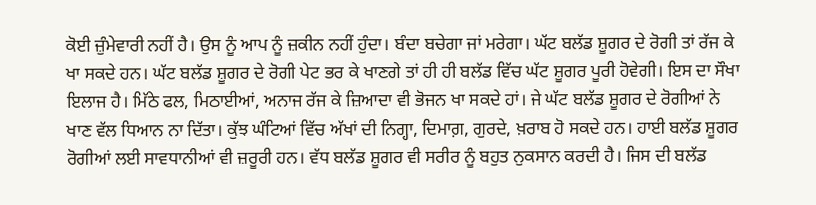ਕੋਈ ਜ਼ੁੰਮੇਵਾਰੀ ਨਹੀਂ ਹੈ। ਉਸ ਨੂੰ ਆਪ ਨੂੰ ਜ਼ਕੀਨ ਨਹੀਂ ਹੁੰਦਾ। ਬੰਦਾ ਬਚੇਗਾ ਜਾਂ ਮਰੇਗਾ। ਘੱਟ ਬਲੱਡ ਸ਼ੂਗਰ ਦੇ ਰੋਗੀ ਤਾਂ ਰੱਜ ਕੇ ਖਾ ਸਕਦੇ ਹਨ। ਘੱਟ ਬਲੱਡ ਸ਼ੂਗਰ ਦੇ ਰੋਗੀ ਪੇਟ ਭਰ ਕੇ ਖਾਣਗੇ ਤਾਂ ਹੀ ਹੀ ਬਲੱਡ ਵਿੱਚ ਘੱਟ ਸ਼ੂਗਰ ਪੂਰੀ ਹੋਵੇਗੀ। ਇਸ ਦਾ ਸੌਖਾ ਇਲਾਜ ਹੈ। ਮਿੱਠੇ ਫਲ, ਮਿਠਾਈਆਂ, ਅਨਾਜ ਰੱਜ ਕੇ ਜ਼ਿਆਦਾ ਵੀ ਭੋਜਨ ਖਾ ਸਕਦੇ ਹਾਂ। ਜੇ ਘੱਟ ਬਲੱਡ ਸ਼ੂਗਰ ਦੇ ਰੋਗੀਆਂ ਨੇ ਖਾਣ ਵੱਲ ਧਿਆਨ ਨਾ ਦਿੱਤਾ। ਕੁੱਝ ਘੰਟਿਆਂ ਵਿੱਚ ਅੱਖਾਂ ਦੀ ਨਿਗ੍ਹਾ, ਦਿਮਾਗ਼, ਗੁਰਦੇ, ਖ਼ਰਾਬ ਹੋ ਸਕਦੇ ਹਨ। ਹਾਈ ਬਲੱਡ ਸ਼ੂਗਰ ਰੋਗੀਆਂ ਲਈ ਸਾਵਧਾਨੀਆਂ ਵੀ ਜ਼ਰੂਰੀ ਹਨ। ਵੱਧ ਬਲੱਡ ਸ਼ੂਗਰ ਵੀ ਸਰੀਰ ਨੂੰ ਬਹੁਤ ਨੁਕਸਾਨ ਕਰਦੀ ਹੈ। ਜਿਸ ਦੀ ਬਲੱਡ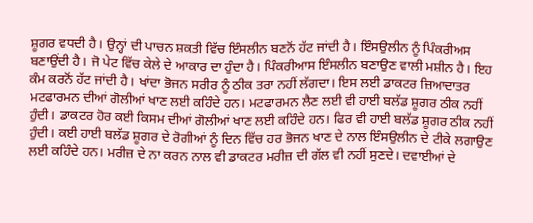ਸ਼ੂਗਰ ਵਧਦੀ ਹੈ। ਉਨ੍ਹਾਂ ਦੀ ਪਾਚਨ ਸ਼ਕਤੀ ਵਿੱਚ ਇੰਸਲੀਨ ਬਣਨੋਂ ਹੱਟ ਜਾਂਦੀ ਹੈ। ਇੰਸਉਲੀਨ ਨੂੰ ਪਿੰਕਰੀਅਸ ਬਣਾਉਂਦੀ ਹੈ। ਜੋ ਪੇਟ ਵਿੱਚ ਕੇਲੇ ਦੇ ਆਕਾਰ ਦਾ ਹੁੰਦਾ ਹੈ। ਪਿੰਕਰੀਆਸ ਇੰਸਲੀਨ ਬਣਾਉਣ ਵਾਲੀ ਮਸ਼ੀਨ ਹੈ। ਇਹ ਕੰਮ ਕਰਨੋਂ ਹੱਟ ਜਾਂਦੀ ਹੈ। ਖਾਂਦਾ ਭੋਜਨ ਸਰੀਰ ਨੂੰ ਠੀਕ ਤਰਾ ਨਹੀਂ ਲੱਗਦਾ। ਇਸ ਲਈ ਡਾਕਟਰ ਜ਼ਿਆਦਾਤਰ ਮਟਫਾਰਮਨ ਦੀਆਂ ਗੋਲੀਆਂ ਖਾਣ ਲਈ ਕਹਿੰਦੇ ਹਨ। ਮਟਫਾਰਮਨ ਲੈਣ ਲਈ ਵੀ ਹਾਈ ਬਲੱਡ ਸ਼ੂਗਰ ਠੀਕ ਨਹੀਂ ਹੁੰਦੀ। ਡਾਕਟਰ ਹੋਰ ਕਈ ਕਿਸਮ ਦੀਆਂ ਗੋਲੀਆਂ ਖਾਣ ਲਈ ਕਹਿੰਦੇ ਹਨ। ਫਿਰ ਵੀ ਹਾਈ ਬਲੱਡ ਸ਼ੂਗਰ ਠੀਕ ਨਹੀਂ ਹੁੰਦੀ। ਕਈ ਹਾਈ ਬਲੱਡ ਸ਼ੂਗਰ ਦੇ ਰੋਗੀਆਂ ਨੂੰ ਦਿਨ ਵਿੱਚ ਹਰ ਭੋਜਨ ਖਾਣ ਦੇ ਨਾਲ ਇੰਸਉਲੀਨ ਦੇ ਟੀਕੇ ਲਗਾਉਣ ਲਈ ਕਹਿੰਦੇ ਹਨ। ਮਰੀਜ਼ ਦੇ ਨਾ ਕਰਨ ਨਾਲ ਵੀ ਡਾਕਟਰ ਮਰੀਜ਼ ਦੀ ਗੱਲ ਵੀ ਨਹੀਂ ਸੁਣਦੇ। ਦਵਾਈਆਂ ਦੇ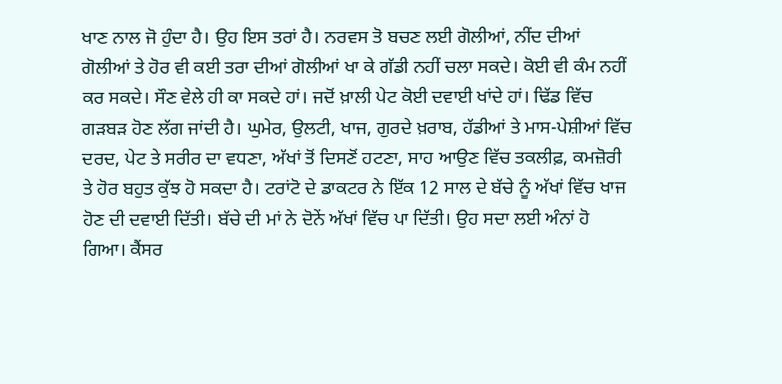ਖਾਣ ਨਾਲ ਜੋ ਹੁੰਦਾ ਹੈ। ਉਹ ਇਸ ਤਰਾਂ ਹੈ। ਨਰਵਸ ਤੋ ਬਚਣ ਲਈ ਗੋਲੀਆਂ, ਨੀਂਦ ਦੀਆਂ ਗੋਲੀਆਂ ਤੇ ਹੋਰ ਵੀ ਕਈ ਤਰਾ ਦੀਆਂ ਗੋਲੀਆਂ ਖਾ ਕੇ ਗੱਡੀ ਨਹੀਂ ਚਲਾ ਸਕਦੇ। ਕੋਈ ਵੀ ਕੰਮ ਨਹੀਂ ਕਰ ਸਕਦੇ। ਸੌਣ ਵੇਲੇ ਹੀ ਕਾ ਸਕਦੇ ਹਾਂ। ਜਦੋਂ ਖ਼ਾਲੀ ਪੇਟ ਕੋਈ ਦਵਾਈ ਖਾਂਦੇ ਹਾਂ। ਢਿੱਡ ਵਿੱਚ ਗੜਬੜ ਹੋਣ ਲੱਗ ਜਾਂਦੀ ਹੈ। ਘੁਮੇਰ, ਉਲਟੀ, ਖਾਜ, ਗੁਰਦੇ ਖ਼ਰਾਬ, ਹੱਡੀਆਂ ਤੇ ਮਾਸ-ਪੇਸ਼ੀਆਂ ਵਿੱਚ ਦਰਦ, ਪੇਟ ਤੇ ਸਰੀਰ ਦਾ ਵਧਣਾ, ਅੱਖਾਂ ਤੋਂ ਦਿਸਣੋਂ ਹਟਣਾ, ਸਾਹ ਆਉਣ ਵਿੱਚ ਤਕਲੀਫ਼, ਕਮਜ਼ੋਰੀ ਤੇ ਹੋਰ ਬਹੁਤ ਕੁੱਝ ਹੋ ਸਕਦਾ ਹੈ। ਟਰਾਂਟੋ ਦੇ ਡਾਕਟਰ ਨੇ ਇੱਕ 12 ਸਾਲ ਦੇ ਬੱਚੇ ਨੂੰ ਅੱਖਾਂ ਵਿੱਚ ਖਾਜ ਹੋਣ ਦੀ ਦਵਾਈ ਦਿੱਤੀ। ਬੱਚੇ ਦੀ ਮਾਂ ਨੇ ਦੋਨੇਂ ਅੱਖਾਂ ਵਿੱਚ ਪਾ ਦਿੱਤੀ। ਉਹ ਸਦਾ ਲਈ ਅੰਨਾਂ ਹੋ ਗਿਆ। ਕੈਂਸਰ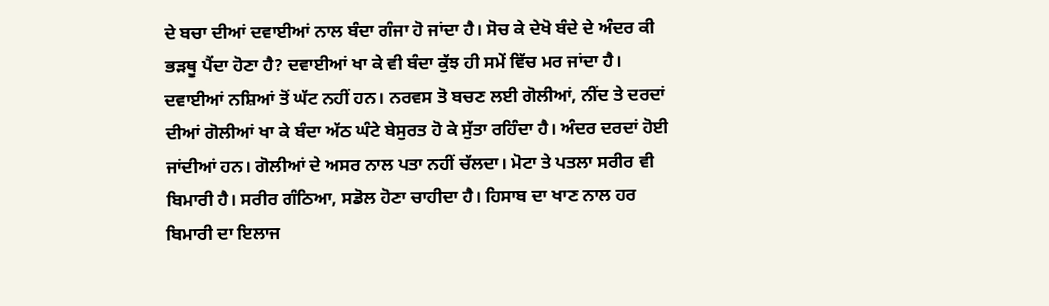ਦੇ ਬਚਾ ਦੀਆਂ ਦਵਾਈਆਂ ਨਾਲ ਬੰਦਾ ਗੰਜਾ ਹੋ ਜਾਂਦਾ ਹੈ। ਸੋਚ ਕੇ ਦੇਖੋ ਬੰਦੇ ਦੇ ਅੰਦਰ ਕੀ ਭੜਥੂ ਪੈਂਦਾ ਹੋਣਾ ਹੈ? ਦਵਾਈਆਂ ਖਾ ਕੇ ਵੀ ਬੰਦਾ ਕੁੱਝ ਹੀ ਸਮੇਂ ਵਿੱਚ ਮਰ ਜਾਂਦਾ ਹੈ। ਦਵਾਈਆਂ ਨਸ਼ਿਆਂ ਤੋਂ ਘੱਟ ਨਹੀਂ ਹਨ। ਨਰਵਸ ਤੋ ਬਚਣ ਲਈ ਗੋਲੀਆਂ, ਨੀਂਦ ਤੇ ਦਰਦਾਂ ਦੀਆਂ ਗੋਲੀਆਂ ਖਾ ਕੇ ਬੰਦਾ ਅੱਠ ਘੰਟੇ ਬੇਸੁਰਤ ਹੋ ਕੇ ਸੁੱਤਾ ਰਹਿੰਦਾ ਹੈ। ਅੰਦਰ ਦਰਦਾਂ ਹੋਈ ਜਾਂਦੀਆਂ ਹਨ। ਗੋਲੀਆਂ ਦੇ ਅਸਰ ਨਾਲ ਪਤਾ ਨਹੀਂ ਚੱਲਦਾ। ਮੋਟਾ ਤੇ ਪਤਲਾ ਸਰੀਰ ਵੀ ਬਿਮਾਰੀ ਹੈ। ਸਰੀਰ ਗੰਠਿਆ, ਸਡੋਲ ਹੋਣਾ ਚਾਹੀਦਾ ਹੈ। ਹਿਸਾਬ ਦਾ ਖਾਣ ਨਾਲ ਹਰ ਬਿਮਾਰੀ ਦਾ ਇਲਾਜ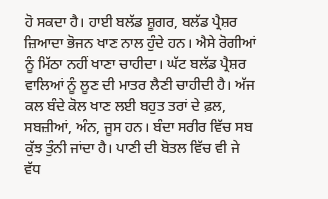ਹੋ ਸਕਦਾ ਹੈ। ਹਾਈ ਬਲੱਡ ਸ਼ੂਗਰ, ਬਲੱਡ ਪ੍ਰੈਸ਼ਰ ਜ਼ਿਆਦਾ ਭੋਜਨ ਖਾਣ ਨਾਲ ਹੁੰਦੇ ਹਨ। ਐਸੇ ਰੋਗੀਆਂ ਨੂੰ ਮਿੱਠਾ ਨਹੀਂ ਖਾਣਾ ਚਾਹੀਦਾ। ਘੱਟ ਬਲੱਡ ਪ੍ਰੈਸ਼ਰ ਵਾਲਿਆਂ ਨੂੰ ਲੂਣ ਦੀ ਮਾਤਰ ਲੈਣੀ ਚਾਹੀਦੀ ਹੈ। ਅੱਜ ਕਲ ਬੰਦੇ ਕੋਲ ਖਾਣ ਲਈ ਬਹੁਤ ਤਰਾਂ ਦੇ ਫ਼ਲ, ਸਬਜ਼ੀਆਂ, ਅੰਨ, ਜੂਸ ਹਨ। ਬੰਦਾ ਸਰੀਰ ਵਿੱਚ ਸਬ ਕੁੱਝ ਤੁੰਨੀ ਜਾਂਦਾ ਹੈ। ਪਾਣੀ ਦੀ ਬੋਤਲ ਵਿੱਚ ਵੀ ਜੇ ਵੱਧ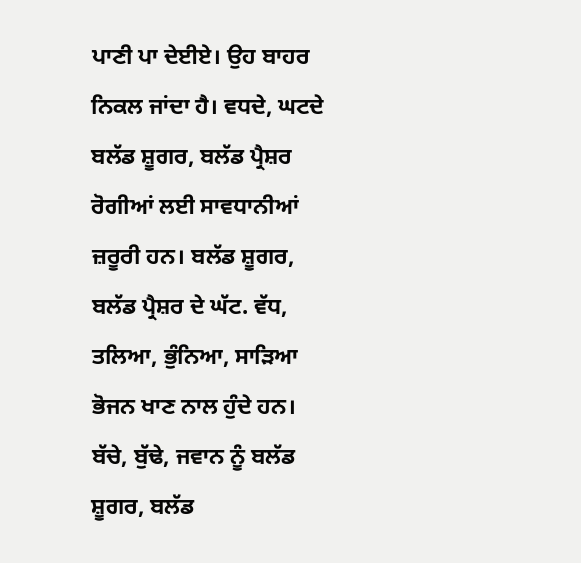ਪਾਣੀ ਪਾ ਦੇਈਏ। ਉਹ ਬਾਹਰ ਨਿਕਲ ਜਾਂਦਾ ਹੈ। ਵਧਦੇ, ਘਟਦੇ ਬਲੱਡ ਸ਼ੂਗਰ, ਬਲੱਡ ਪ੍ਰੈਸ਼ਰ ਰੋਗੀਆਂ ਲਈ ਸਾਵਧਾਨੀਆਂ ਜ਼ਰੂਰੀ ਹਨ। ਬਲੱਡ ਸ਼ੂਗਰ, ਬਲੱਡ ਪ੍ਰੈਸ਼ਰ ਦੇ ਘੱਟ. ਵੱਧ, ਤਲਿਆ, ਭੁੰਨਿਆ, ਸਾੜਿਆ ਭੋਜਨ ਖਾਣ ਨਾਲ ਹੁੰਦੇ ਹਨ। ਬੱਚੇ, ਬੁੱਢੇ, ਜਵਾਨ ਨੂੰ ਬਲੱਡ ਸ਼ੂਗਰ, ਬਲੱਡ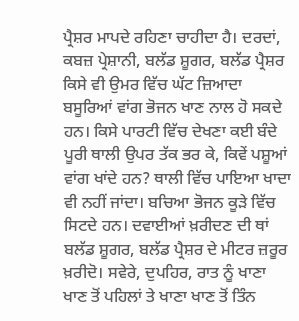ਪ੍ਰੈਸ਼ਰ ਮਾਪਦੇ ਰਹਿਣਾ ਚਾਹੀਦਾ ਹੈ। ਦਰਦਾਂ, ਕਬਜ਼ ਪ੍ਰੇਸ਼ਾਨੀ, ਬਲੱਡ ਸ਼ੂਗਰ, ਬਲੱਡ ਪ੍ਰੈਸ਼ਰ ਕਿਸੇ ਵੀ ਉਮਰ ਵਿੱਚ ਘੱਟ ਜ਼ਿਆਦਾ ਬਸੂਰਿਆਂ ਵਾਂਗ ਭੋਜਨ ਖਾਣ ਨਾਲ ਹੋ ਸਕਦੇ ਹਨ। ਕਿਸੇ ਪਾਰਟੀ ਵਿੱਚ ਦੇਖਣਾ ਕਈ ਬੰਦੇ ਪੂਰੀ ਥਾਲੀ ਉਪਰ ਤੱਕ ਭਰ ਕੇ, ਕਿਵੇਂ ਪਸ਼ੂਆਂ ਵਾਂਗ ਖਾਂਦੇ ਹਨ? ਥਾਲੀ ਵਿੱਚ ਪਾਇਆ ਖਾਦਾ ਵੀ ਨਹੀਂ ਜਾਂਦਾ। ਬਚਿਆ ਭੋਜਨ ਕੂੜੇ ਵਿੱਚ ਸਿਟਦੇ ਹਨ। ਦਵਾਈਆਂ ਖ਼ਰੀਦਣ ਦੀ ਥਾਂ ਬਲੱਡ ਸ਼ੂਗਰ, ਬਲੱਡ ਪ੍ਰੈਸ਼ਰ ਦੇ ਮੀਟਰ ਜ਼ਰੂਰ ਖ਼ਰੀਦੋ। ਸਵੇਰੇ, ਦੁਪਹਿਰ, ਰਾਤ ਨੂੰ ਖਾਣਾ ਖਾਣ ਤੋਂ ਪਹਿਲਾਂ ਤੇ ਖਾਣਾ ਖਾਣ ਤੋਂ ਤਿੰਨ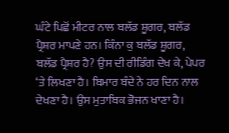ਘੰਟੇ ਪਿਛੋਂ ਮੀਟਰ ਨਾਲ ਬਲੱਡ ਸ਼ੂਗਰ, ਬਲੱਡ ਪ੍ਰੈਸ਼ਰ ਮਾਪਣੇ ਹਨ। ਕਿੰਨਾ ਕੁ ਬਲੱਡ ਸ਼ੂਗਰ, ਬਲੱਡ ਪ੍ਰੈਸ਼ਰ ਹੈ? ਉਸ ਦੀ ਰੀਡਿੰਗ ਦੇਖ ਕੇ, ਪੇਪਰ ‘ਤੇ ਲਿਖਣਾ ਹੈ। ਬਿਮਾਰ ਬੰਦੇ ਨੇ ਹਰ ਦਿਨ ਨਾਲ ਦੇਖਣਾ ਹੈ। ਉਸ ਮੁਤਾਬਿਕ ਭੋਜਨ ਖਾਣਾ ਹੈ।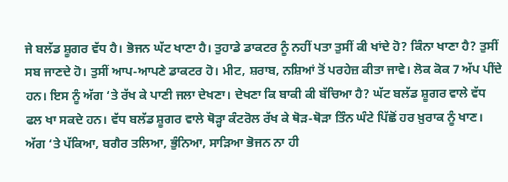ਜੇ ਬਲੱਡ ਸ਼ੂਗਰ ਵੱਧ ਹੈ। ਭੋਜਨ ਘੱਟ ਖਾਣਾ ਹੈ। ਤੁਹਾਡੇ ਡਾਕਟਰ ਨੂੰ ਨਹੀਂ ਪਤਾ ਤੁਸੀਂ ਕੀ ਖਾਂਦੇ ਹੋ? ਕਿੰਨਾ ਖਾਣਾ ਹੈ? ਤੁਸੀਂ ਸਬ ਜਾਣਦੇ ਹੋ। ਤੁਸੀਂ ਆਪ-ਆਪਣੇ ਡਾਕਟਰ ਹੋ। ਮੀਟ, ਸ਼ਰਾਬ, ਨਸ਼ਿਆਂ ਤੋਂ ਪਰਹੇਜ਼ ਕੀਤਾ ਜਾਵੇ। ਲੋਕ ਕੋਕ 7 ਅੱਪ ਪੀਂਦੇ ਹਨ। ਇਸ ਨੂੰ ਅੱਗ ‘ਤੇ ਰੱਖ ਕੇ ਪਾਣੀ ਜਲਾ ਦੇਖਣਾ। ਦੇਖਣਾ ਕਿ ਬਾਕੀ ਕੀ ਬੱਚਿਆ ਹੈ? ਘੱਟ ਬਲੱਡ ਸ਼ੂਗਰ ਵਾਲੇ ਵੱਧ ਫਲ ਖਾ ਸਕਦੇ ਹਨ। ਵੱਧ ਬਲੱਡ ਸ਼ੂਗਰ ਵਾਲੇ ਥੋੜ੍ਹਾ ਕੰਟਰੋਲ ਰੱਖ ਕੇ ਥੋੜ-ਥੋੜਾ ਤਿੰਨ ਘੰਟੇ ਪਿੱਛੋਂ ਹਰ ਖ਼ੁਰਾਕ ਨੂੰ ਖਾਣ। ਅੱਗ ‘ਤੇ ਪੱਕਿਆ, ਬਗੈਰ ਤਲਿਆ, ਭੁੰਨਿਆ, ਸਾੜਿਆ ਭੋਜਨ ਨਾ ਹੀ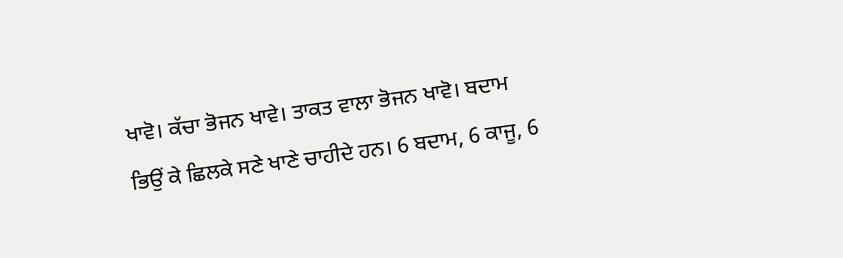ਖਾਵੋ। ਕੱਚਾ ਭੋਜਨ ਖਾਵੇ। ਤਾਕਤ ਵਾਲਾ ਭੋਜਨ ਖਾਵੋ। ਬਦਾਮ ਭਿਉਂ ਕੇ ਛਿਲਕੇ ਸਣੇ ਖਾਣੇ ਚਾਹੀਦੇ ਹਨ। 6 ਬਦਾਮ, 6 ਕਾਜੂ, 6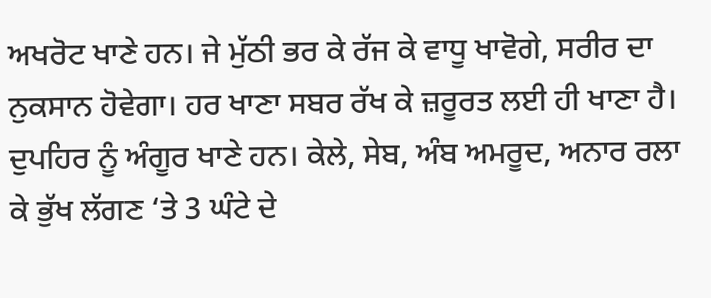ਅਖਰੋਟ ਖਾਣੇ ਹਨ। ਜੇ ਮੁੱਠੀ ਭਰ ਕੇ ਰੱਜ ਕੇ ਵਾਧੂ ਖਾਵੋਗੇ, ਸਰੀਰ ਦਾ ਨੁਕਸਾਨ ਹੋਵੇਗਾ। ਹਰ ਖਾਣਾ ਸਬਰ ਰੱਖ ਕੇ ਜ਼ਰੂਰਤ ਲਈ ਹੀ ਖਾਣਾ ਹੈ। ਦੁਪਹਿਰ ਨੂੰ ਅੰਗੂਰ ਖਾਣੇ ਹਨ। ਕੇਲੇ, ਸੇਬ, ਅੰਬ ਅਮਰੂਦ, ਅਨਾਰ ਰਲਾ ਕੇ ਭੁੱਖ ਲੱਗਣ ‘ਤੇ 3 ਘੰਟੇ ਦੇ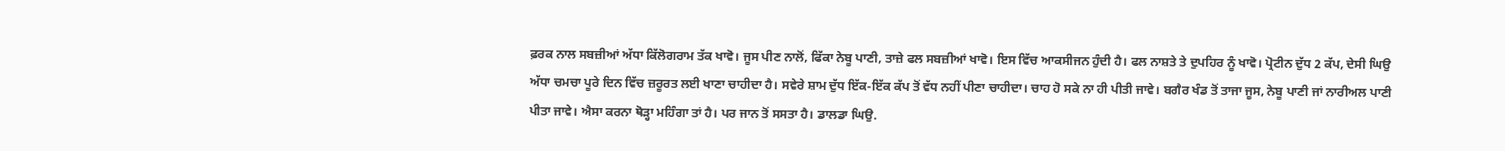ਫ਼ਰਕ ਨਾਲ ਸਬਜ਼ੀਆਂ ਅੱਧਾ ਕਿੱਲੋਗਰਾਮ ਤੱਕ ਖਾਵੋ। ਜੂਸ ਪੀਣ ਨਾਲੋਂ, ਫਿੱਕਾ ਨੇਬੂ ਪਾਣੀ, ਤਾਜ਼ੇ ਫਲ ਸਬਜ਼ੀਆਂ ਖਾਵੋ। ਇਸ ਵਿੱਚ ਆਕਸੀਜਨ ਹੁੰਦੀ ਹੈ। ਫਲ ਨਾਸ਼ਤੇ ਤੇ ਦੁਪਹਿਰ ਨੂੰ ਖਾਵੋ। ਪ੍ਰੋਟੀਨ ਦੁੱਧ 2 ਕੱਪ, ਦੇਸੀ ਘਿਉ ਅੱਧਾ ਚਮਚਾ ਪੂਰੇ ਦਿਨ ਵਿੱਚ ਜ਼ਰੂਰਤ ਲਈ ਖਾਣਾ ਚਾਹੀਦਾ ਹੈ। ਸਵੇਰੇ ਸ਼ਾਮ ਦੁੱਧ ਇੱਕ-ਇੱਕ ਕੱਪ ਤੋਂ ਵੱਧ ਨਹੀਂ ਪੀਣਾ ਚਾਹੀਦਾ। ਚਾਹ ਹੋ ਸਕੇ ਨਾ ਹੀ ਪੀਤੀ ਜਾਵੇ। ਬਗੈਰ ਖੰਡ ਤੋਂ ਤਾਜਾ ਜੂਸ, ਨੇਬੂ ਪਾਣੀ ਜਾਂ ਨਾਰੀਅਲ ਪਾਣੀ ਪੀਤਾ ਜਾਵੇ। ਐਸਾ ਕਰਨਾ ਥੋੜ੍ਹਾ ਮਹਿੰਗਾ ਤਾਂ ਹੈ। ਪਰ ਜਾਨ ਤੋਂ ਸਸਤਾ ਹੈ। ਡਾਲਡਾ ਘਿਉ.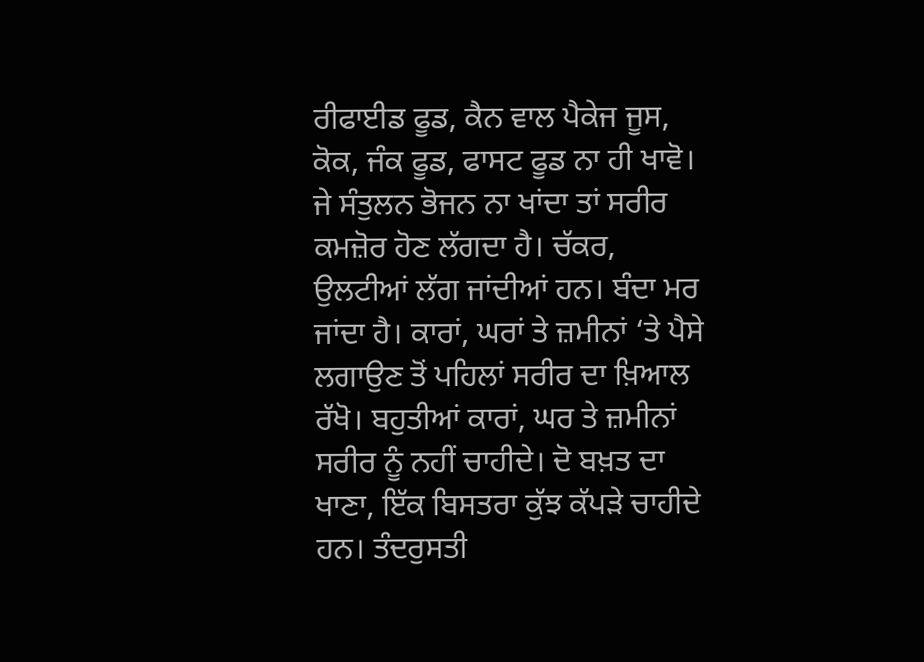ਰੀਫਾਈਡ ਫੂਡ, ਕੈਨ ਵਾਲ ਪੈਕੇਜ ਜੂਸ, ਕੋਕ, ਜੰਕ ਫੂਡ, ਫਾਸਟ ਫੂਡ ਨਾ ਹੀ ਖਾਵੋ। ਜੇ ਸੰਤੁਲਨ ਭੋਜਨ ਨਾ ਖਾਂਦਾ ਤਾਂ ਸਰੀਰ ਕਮਜ਼ੋਰ ਹੋਣ ਲੱਗਦਾ ਹੈ। ਚੱਕਰ, ਉਲਟੀਆਂ ਲੱਗ ਜਾਂਦੀਆਂ ਹਨ। ਬੰਦਾ ਮਰ ਜਾਂਦਾ ਹੈ। ਕਾਰਾਂ, ਘਰਾਂ ਤੇ ਜ਼ਮੀਨਾਂ ‘ਤੇ ਪੈਸੇ ਲਗਾਉਣ ਤੋਂ ਪਹਿਲਾਂ ਸਰੀਰ ਦਾ ਖ਼ਿਆਲ ਰੱਖੋ। ਬਹੁਤੀਆਂ ਕਾਰਾਂ, ਘਰ ਤੇ ਜ਼ਮੀਨਾਂ ਸਰੀਰ ਨੂੰ ਨਹੀਂ ਚਾਹੀਦੇ। ਦੋ ਬਖ਼ਤ ਦਾ ਖਾਣਾ, ਇੱਕ ਬਿਸਤਰਾ ਕੁੱਝ ਕੱਪੜੇ ਚਾਹੀਦੇ ਹਨ। ਤੰਦਰੁਸਤੀ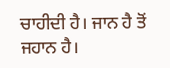ਚਾਹੀਦੀ ਹੈ। ਜਾਨ ਹੈ ਤੋਂ ਜਹਾਨ ਹੈ।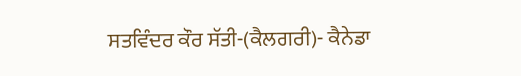ਸਤਵਿੰਦਰ ਕੌਰ ਸੱਤੀ-(ਕੈਲਗਰੀ)- ਕੈਨੇਡਾ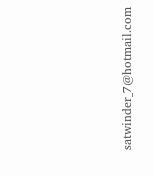satwinder_7@hotmail.com